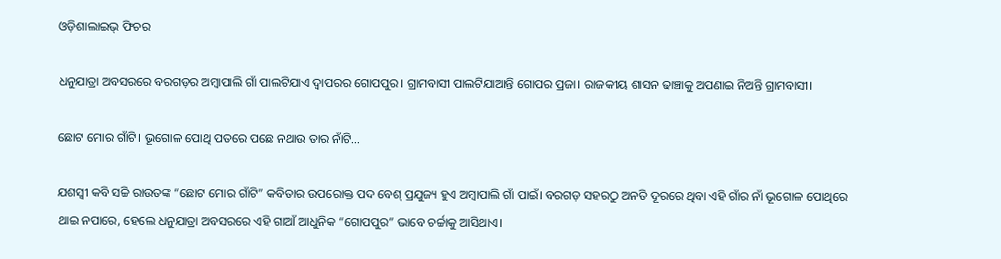ଓଡ଼ିଶାଲାଇଭ୍ ଫିଚର

ଧନୁଯାତ୍ରା ଅବସରରେ ବରଗଡ଼ର ଅମ୍ବାପାଲି ଗାଁ ପାଲଟିଯାଏ ଦ୍ୱାପରର ଗୋପପୁର। ଗ୍ରାମବାସୀ ପାଲଟିଯାଆନ୍ତି ଗୋପର ପ୍ରଜା। ରାଜକୀୟ ଶାସନ ଢାଞ୍ଚାକୁ ଅପଣାଇ ନିଅନ୍ତି ଗ୍ରାମବାସୀ।

ଛୋଟ ମୋର ଗାଁଟି। ଭୂଗୋଳ ପୋଥି ପତରେ ପଛେ ନଥାଉ ତାର ନାଁଟି…

ଯଶସ୍ୱୀ କବି ସଚ୍ଚି ରାଉତଙ୍କ “ଛୋଟ ମୋର ଗାଁଟି” କବିତାର ଉପରୋକ୍ତ ପଦ ବେଶ୍ ପ୍ରଯୁଜ୍ୟ ହୁଏ ଅମ୍ବାପାଲି ଗାଁ ପାଇଁ। ବରଗଡ଼ ସହରଠୁ ଅନତି ଦୂରରେ ଥିବା ଏହି ଗାଁର ନାଁ ଭୂଗୋଳ ପୋଥିରେ ଥାଇ ନପାରେ, ହେଲେ ଧନୁଯାତ୍ରା ଅବସରରେ ଏହି ଗାଆଁ ଆଧୁନିକ “ଗୋପପୁର” ଭାବେ ଚର୍ଚ୍ଚାକୁ ଆସିଥାଏ।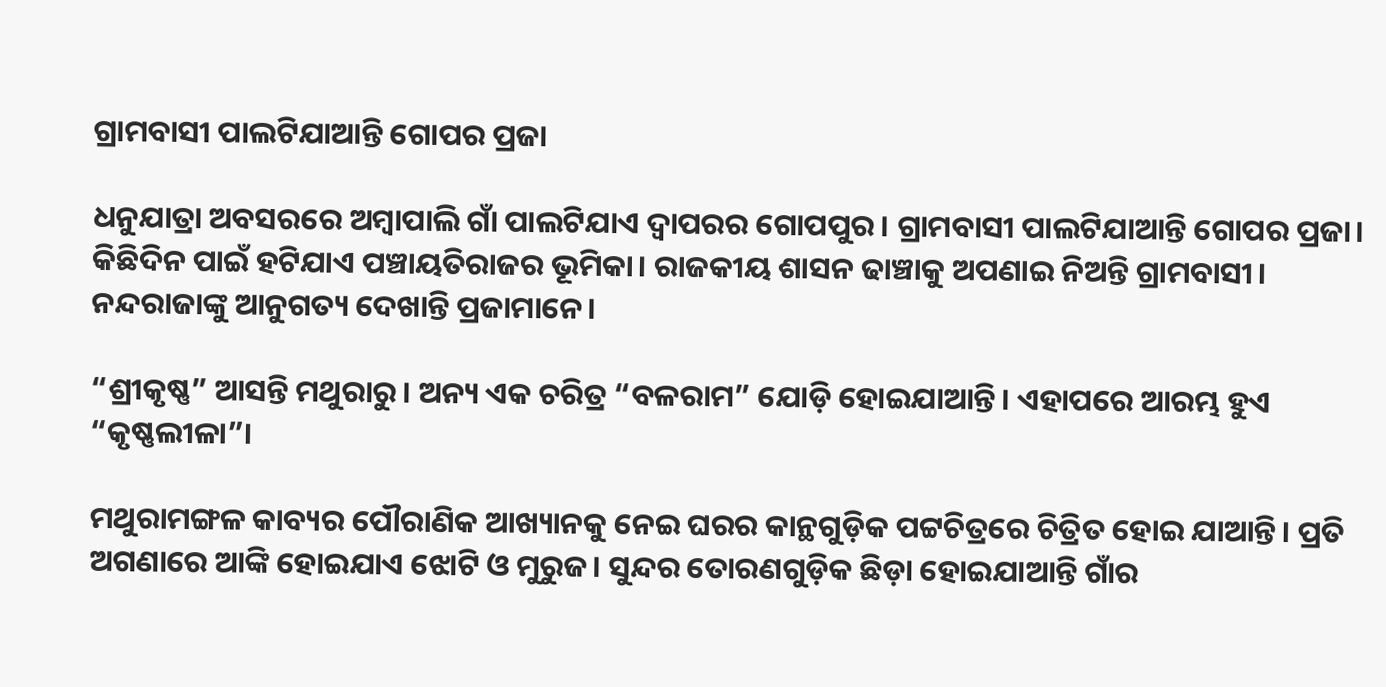ଗ୍ରାମବାସୀ ପାଲଟିଯାଆନ୍ତି ଗୋପର ପ୍ରଜା

ଧନୁଯାତ୍ରା ଅବସରରେ ଅମ୍ବାପାଲି ଗାଁ ପାଲଟିଯାଏ ଦ୍ୱାପରର ଗୋପପୁର। ଗ୍ରାମବାସୀ ପାଲଟିଯାଆନ୍ତି ଗୋପର ପ୍ରଜା। କିଛିଦିନ ପାଇଁ ହଟିଯାଏ ପଞ୍ଚାୟତିରାଜର ଭୂମିକା। ରାଜକୀୟ ଶାସନ ଢାଞ୍ଚାକୁ ଅପଣାଇ ନିଅନ୍ତି ଗ୍ରାମବାସୀ। ନନ୍ଦରାଜାଙ୍କୁ ଆନୁଗତ୍ୟ ଦେଖାନ୍ତି ପ୍ରଜାମାନେ।

“ଶ୍ରୀକୃଷ୍ଣ” ଆସନ୍ତି ମଥୁରାରୁ। ଅନ୍ୟ ଏକ ଚରିତ୍ର “ବଳରାମ” ଯୋଡ଼ି ହୋଇଯାଆନ୍ତି। ଏହାପରେ ଆରମ୍ଭ ହୁଏ “କୃଷ୍ଣଲୀଳା”।

ମଥୁରାମଙ୍ଗଳ କାବ୍ୟର ପୌରାଣିକ ଆଖ୍ୟାନକୁ ନେଇ ଘରର କାନ୍ଥଗୁଡ଼ିକ ପଟ୍ଟଚିତ୍ରରେ ଚିତ୍ରିତ ହୋଇ ଯାଆନ୍ତି। ପ୍ରତି ଅଗଣାରେ ଆଙ୍କି ହୋଇଯାଏ ଝୋଟି ଓ ମୁରୁଜ। ସୁନ୍ଦର ତୋରଣଗୁଡ଼ିକ ଛିଡ଼ା ହୋଇଯାଆନ୍ତି ଗାଁର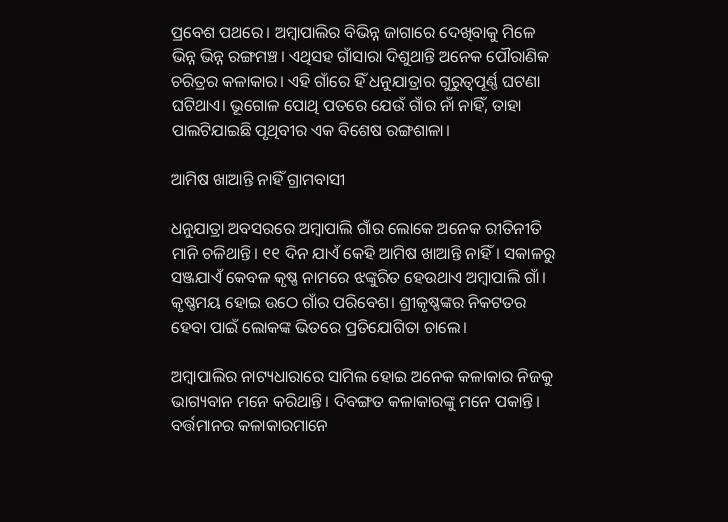ପ୍ରବେଶ ପଥରେ। ଅମ୍ବାପାଲିର ବିଭିନ୍ନ ଜାଗାରେ ଦେଖିବାକୁ ମିଳେ ଭିନ୍ନ ଭିନ୍ନ ରଙ୍ଗମଞ୍ଚ। ଏଥିସହ ଗାଁସାରା ଦିଶୁଥାନ୍ତି ଅନେକ ପୌରାଣିକ ଚରିତ୍ରର କଳାକାର। ଏହି ଗାଁରେ ହିଁ ଧନୁଯାତ୍ରାର ଗୁରୁତ୍ବପୂର୍ଣ୍ଣ ଘଟଣା ଘଟିଥାଏ। ଭୂଗୋଳ ପୋଥି ପତରେ ଯେଉଁ ଗାଁର ନାଁ ନାହିଁ, ତାହା ପାଲଟିଯାଇଛି ପୃଥିବୀର ଏକ ବିଶେଷ ରଙ୍ଗଶାଳା।

ଆମିଷ ଖାଆନ୍ତି ନାହିଁ ଗ୍ରାମବାସୀ

ଧନୁଯାତ୍ରା ଅବସରରେ ଅମ୍ବାପାଲି ଗାଁର ଲୋକେ ଅନେକ ରୀତିନୀତି ମାନି ଚଳିଥାନ୍ତି। ୧୧ ଦିନ ଯାଏଁ କେହି ଆମିଷ ଖାଆନ୍ତି ନାହିଁ। ସକାଳରୁ ସଞ୍ଜଯାଏଁ କେବଳ କୃଷ୍ଣ ନାମରେ ଝଙ୍କୁରିତ ହେଉଥାଏ ଅମ୍ବାପାଲି ଗାଁ। କୃଷ୍ଣମୟ ହୋଇ ଉଠେ ଗାଁର ପରିବେଶ। ଶ୍ରୀକୃଷ୍ଣଙ୍କର ନିକଟତର ହେବା ପାଇଁ ଲୋକଙ୍କ ଭିତରେ ପ୍ରତିଯୋଗିତା ଚାଲେ।

ଅମ୍ବାପାଲିର ନାଟ୍ୟଧାରାରେ ସାମିଲ ହୋଇ ଅନେକ କଳାକାର ନିଜକୁ ଭାଗ୍ୟବାନ ମନେ କରିଥାନ୍ତି। ଦିବଙ୍ଗତ କଳାକାରଙ୍କୁ ମନେ ପକାନ୍ତି। ବର୍ତ୍ତମାନର କଳାକାରମାନେ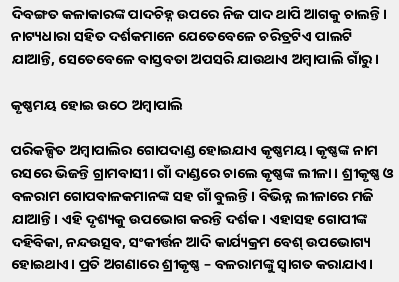ଦିବଙ୍ଗତ କଳାକାରଙ୍କ ପାଦଚିହ୍ନ ଉପରେ ନିଜ ପାଦ ଥାପି ଆଗକୁ ଚାଲନ୍ତି। ନାଟ୍ୟଧାରା ସହିତ ଦର୍ଶକମାନେ ଯେତେବେଳେ ଚରିତ୍ରଟିଏ ପାଲଟି ଯାଆନ୍ତି, ସେତେବେଳେ ବାସ୍ତବତା ଅପସରି ଯାଉଥାଏ ଅମ୍ବାପାଲି ଗାଁରୁ।

କୃଷ୍ଣମୟ ହୋଇ ଉଠେ ଅମ୍ବାପାଲି

ପରିକଳ୍ପିତ ଅମ୍ବାପାଲିର ଗୋପଦାଣ୍ଡ ହୋଇଯାଏ କୃଷ୍ଣମୟ। କୃଷ୍ଣଙ୍କ ନାମ ରସରେ ଭିଜନ୍ତି ଗ୍ରାମବାସୀ। ଗାଁ ଦାଣ୍ଡରେ ଚାଲେ କୃଷ୍ଣଙ୍କ ଲୀଳା। ଶ୍ରୀକୃଷ୍ଣ ଓ ବଳରାମ ଗୋପବାଳକମାନଙ୍କ ସହ ଗାଁ ବୁଲନ୍ତି। ବିଭିନ୍ନ ଲୀଳାରେ ମଜି ଯାଆନ୍ତି। ଏହି ଦୃଶ୍ୟକୁ ଉପଭୋଗ କରନ୍ତି ଦର୍ଶକ। ଏହାସହ ଗୋପୀଙ୍କ ଦହିବିକା, ନନ୍ଦଉତ୍ସବ, ସଂକୀର୍ତ୍ତନ ଆଦି କାର୍ଯ୍ୟକ୍ରମ ବେଶ୍ ଉପଭୋଗ୍ୟ ହୋଇଥାଏ। ପ୍ରତି ଅଗଣାରେ ଶ୍ରୀକୃଷ୍ଣ – ବଳରାମଙ୍କୁ ସ୍ୱାଗତ କରାଯାଏ।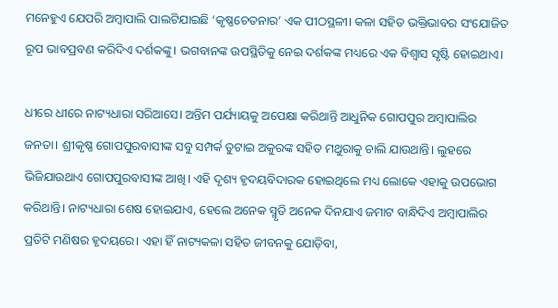ମନେହୁଏ ଯେପରି ଅମ୍ବାପାଲି ପାଲଟିଯାଇଛି ‘କୃଷ୍ଣଚେତନାର’ ଏକ ପୀଠସ୍ଥଳୀ। କଳା ସହିତ ଭକ୍ତିଭାବର ସଂଯୋଜିତ ରୂପ ଭାବପ୍ରବଣ କରିଦିଏ ଦର୍ଶକଙ୍କୁ। ଭଗବାନଙ୍କ ଉପସ୍ଥିତିକୁ ନେଇ ଦର୍ଶକଙ୍କ ମଧ୍ୟରେ ଏକ ବିଶ୍ବାସ ସୃଷ୍ଟି ହୋଇଥାଏ।

ଧୀରେ ଧୀରେ ନାଟ୍ୟଧାରା ସରିଆସେ। ଅନ୍ତିମ ପର୍ଯ୍ୟାୟକୁ ଅପେକ୍ଷା କରିଥାନ୍ତି ଆଧୁନିକ ଗୋପପୁର ଅମ୍ବାପାଲିର ଜନତା। ଶ୍ରୀକୃଷ୍ଣ ଗୋପପୁରବାସୀଙ୍କ ସବୁ ସମ୍ପର୍କ ତୁଟାଇ ଅକୁରଙ୍କ ସହିତ ମଥୁରାକୁ ଚାଲି ଯାଉଥାନ୍ତି। ଲୁହରେ ଭିଜିଯାଉଥାଏ ଗୋପପୁରବାସୀଙ୍କ ଆଖି। ଏହି ଦୃଶ୍ୟ ହୃଦୟବିଦାରକ ହୋଇଥିଲେ ମଧ୍ୟ ଲୋକେ ଏହାକୁ ଉପଭୋଗ କରିଥାନ୍ତି। ନାଟ୍ୟଧାରା ଶେଷ ହୋଇଯାଏ, ହେଲେ ଅନେକ ସ୍ମୃତି ଅନେକ ଦିନଯାଏ ଜମାଟ ବାନ୍ଧିଦିଏ ଅମ୍ବାପାଲିର ପ୍ରତିଟି ମଣିଷର ହୃଦୟରେ। ଏହା ହିଁ ନାଟ୍ୟକଳା ସହିତ ଜୀବନକୁ ଯୋଡ଼ିବା,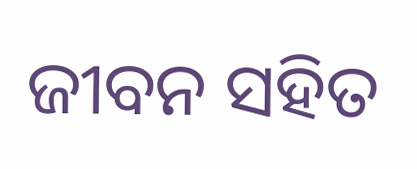ଜୀବନ ସହିତ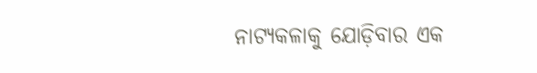ନାଟ୍ୟକଳାକୁ ଯୋଡ଼ିବାର ଏକ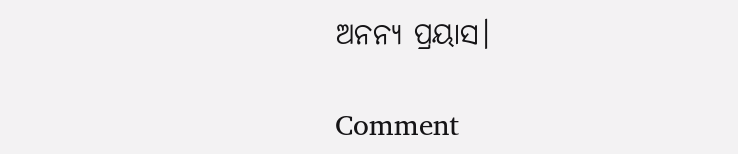ଅନନ୍ୟ ପ୍ରୟାସ।

Comment